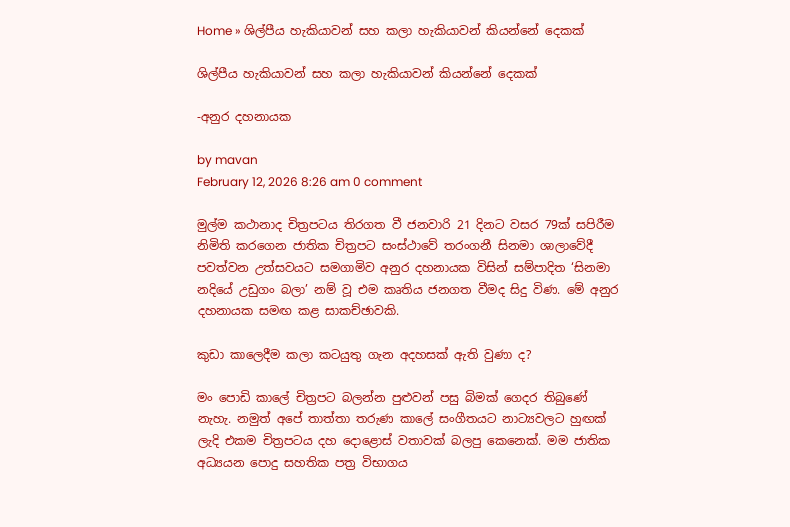Home » ශිල්පීය හැකියාවන් සහ කලා හැකියාවන් කියන්නේ දෙකක්

ශිල්පීය හැකියාවන් සහ කලා හැකියාවන් කියන්නේ දෙකක්

-අනුර දහනායක

by mavan
February 12, 2026 8:26 am 0 comment

මුල්ම කථානාද චිත්‍රපටය තිරගත වී ජනවාරි 21 දිනට වසර 79ක් සපිරීම නිමිති කරගෙන ජාතික චිත්‍රපට සංස්ථාවේ තරංගනී සිනමා ශාලාවේදී පවත්වන උත්සවයට සමගාමිව අනුර දහනායක විසින් සම්පාදිත ‘සිනමා නදියේ උඩුගං බලා’ නම් වූ එම කෘතිය ජනගත වීමද සිදු විණ. මේ අනුර දහනායක සමඟ කළ සාකච්ඡාවකි.

කුඩා කාලෙදීම කලා කටයුතු ගැන අදහසක් ඇති වුණා ද?

මං පොඩි කාලේ චිත්‍රපට බලන්න පුළුවන් පසු බිමක් ගෙදර තිබුණේ නැහැ. නමුත් අපේ තාත්තා තරුණ කාලේ සංගීතයට නාට්‍යවලට හුඟක් ලැදි එකම චිත්‍රපටය දහ දොළොස් වතාවක් බලපු කෙනෙක්. මම ජාතික අධ්‍යයන පොදු සහතික පත්‍ර විභාගය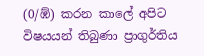(0/ඹ්) කරන කාලේ අපිට විෂයයන් තිබුණා ප්‍රාගුර්තිය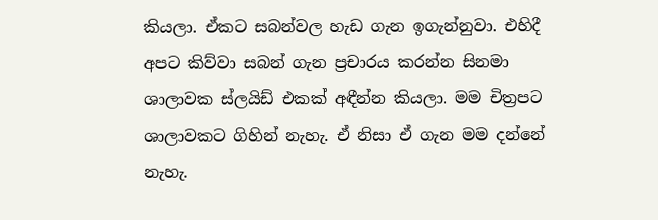කියලා. ඒකට සබන්වල හැඩ ගැන ඉගැන්නුවා. එහිදී අපට කිව්වා සබන් ගැන ප්‍රචාරය කරන්න සිනමා ශාලාවක ස්ලයිඩ් එකක් අඳීන්න කියලා. මම චිත්‍රපට ශාලාවකට ගිහින් නැහැ. ඒ නිසා ඒ ගැන මම දන්නේ නැහැ.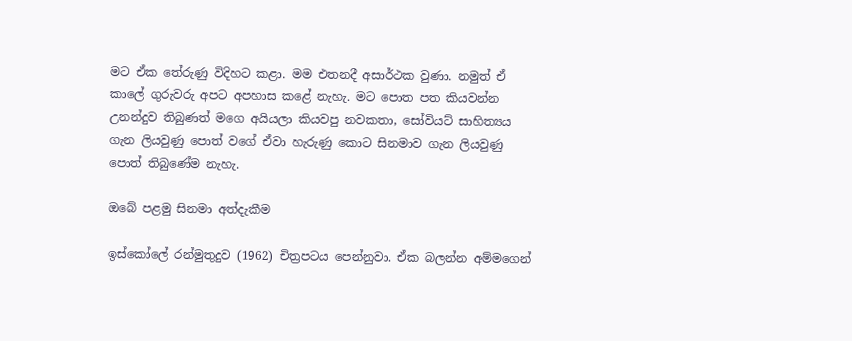මට ඒක තේරුණු විදිහට කළා. මම එතනදී අසාර්ථක වුණා. නමුත් ඒ කාලේ ගුරුවරු අපට අපහාස කළේ නැහැ. මට පොත පත කියවන්න උනන්දුව තිබුණත් මගෙ අයියලා කියවපු නවකතා, සෝවියට් සාහිත්‍යය ගැන ලියවුණු පොත් වගේ ඒවා හැරුණු කොට සිනමාව ගැන ලියවුණු පොත් තිබුණේම නැහැ.

ඔබේ පළමු සිනමා අත්දැකීම

ඉස්කෝලේ රන්මුතුදුව (1962) චිත්‍රපටය පෙන්නුවා. ඒක බලන්න අම්මගෙන්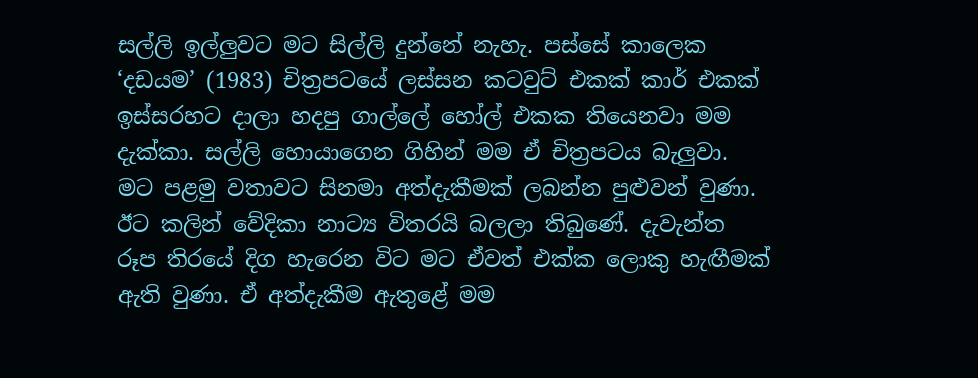සල්ලි ඉල්ලුවට මට සිල්ලි දුන්නේ නැහැ. පස්සේ කාලෙක ‘දඩයම’ (1983) චිත්‍රපටයේ ලස්සන කටවුට් එකක් කාර් එකක් ඉස්සරහට දාලා හදපු ගාල්ලේ හෝල් එකක තියෙනවා මම දැක්කා. සල්ලි හොයාගෙන ගිහින් මම ඒ චිත්‍රපටය බැලුවා. මට පළමු වතාවට සිනමා අත්දැකීමක් ලබන්න පුළුවන් වුණා. ඊට කලින් වේදිකා නාට්‍ය විතරයි බලලා තිබුණේ. දැවැන්ත රූප තිරයේ දිග හැරෙන විට මට ඒවත් එක්ක ලොකු හැඟීමක් ඇති වුණා. ඒ අත්දැකීම ඇතුළේ මම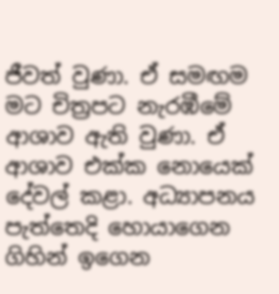ජීවත් වුණා. ඒ සමඟම මට චිත්‍රපට නැරඹීමේ ආශාව ඇති වුණා. ඒ ආශාව එක්ක නොයෙක් දේවල් කළා. අධ්‍යාපනය පැත්තෙදි හොයාගෙන ගිහින් ඉගෙන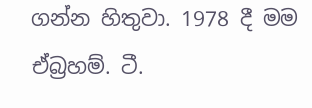ගන්න හිතුවා. 1978 දී මම ඒබ්‍රහම්. ටී.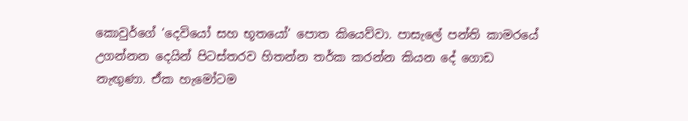කොවුර්ගේ ‘දෙවියෝ සහ භූතයෝ‘ පොත කියෙව්වා. පාසැලේ පන්ති කාමරයේ උගන්නන දෙයින් පිටස්තරව හිතන්න තර්ක කරන්න කියන දේ ගොඩ නැඟුණා. ඒක හැමෝටම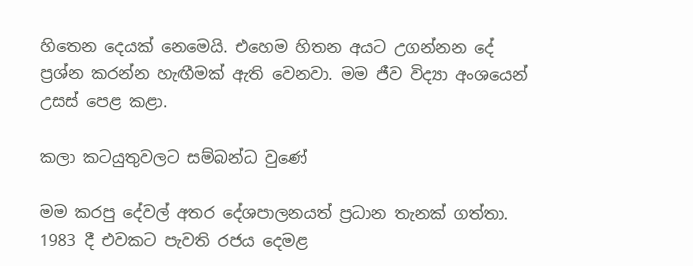හිතෙන දෙයක් නෙමෙයි. එහෙම හිතන අයට උගන්නන දේ ප්‍රශ්න කරන්න හැඟීමක් ඇති වෙනවා. මම ජීව විද්‍යා අංශයෙන් උසස් පෙළ කළා.

කලා කටයුතුවලට සම්බන්ධ වුණේ

මම කරපු දේවල් අතර දේශපාලනයත් ප්‍රධාන තැනක් ගත්තා. 1983 දී එවකට පැවති රජය දෙමළ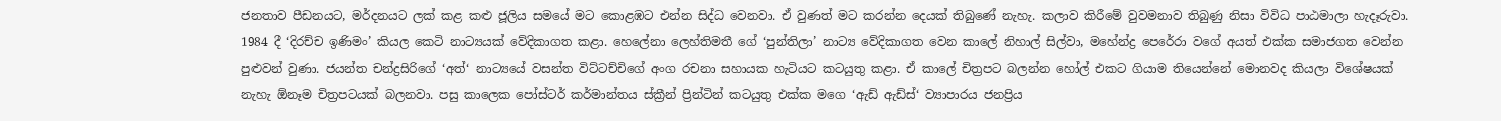ජනතාව පීඩනයට, මර්දනයට ලක් කළ කළු ජූලිය සමයේ මට කොළඹට එන්න සිද්ධ වෙනවා. ඒ වුණත් මට කරන්න දෙයක් තිබුණේ නැහැ. කලාව කිරීමේ වුවමනාව තිබුණු නිසා විවිධ පාඨමාලා හැදෑරුවා. 1984 දී ‘දිරච්ච ඉණිමං’ කියල කෙටි නාට්‍යයක් වේදිකාගත කළා. හෙලේනා ලෙහ්තිමතී ගේ ‘පුන්තිලා’ නාට්‍ය වේදිකාගත වෙන කාලේ නිහාල් සිල්වා, මහේන්ද්‍ර පෙරේරා වගේ අයත් එක්ක සමාජගත වෙන්න පුළුවන් වුණා. ජයන්ත චන්ද්‍රසිරිගේ ‘අත්‘ නාට්‍යයේ වසන්ත විට්ටච්චිගේ අංග රචනා සහායක හැටියට කටයුතු කළා. ඒ කාලේ චිත්‍රපට බලන්න හෝල් එකට ගියාම තියෙන්නේ මොනවද කියලා විශේෂයක් නැහැ ඕනෑම චිත්‍රපටයක් බලනවා. පසු කාලෙක පෝස්ටර් කර්මාන්තය ස්ක්‍රීන් ප්‍රින්ටින් කටයුතු එක්ක මගෙ ‘ඇඩ් ඇඩ්ස්‘ ව්‍යාපාරය ජනප්‍රිය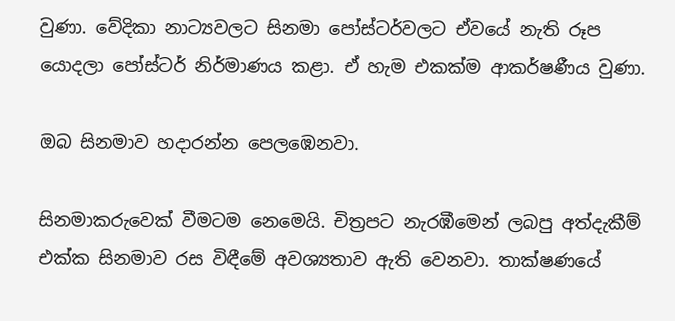වුණා. වේදිකා නාට්‍යවලට සිනමා පෝස්ටර්වලට ඒවයේ නැති රූප යොදලා පෝස්ටර් නිර්මාණය කළා. ඒ හැම එකක්ම ආකර්ෂණීය වුණා.

ඔබ සිනමාව හදාරන්න පෙලඹෙනවා.

සිනමාකරුවෙක් වීමටම නෙමෙයි. චිත්‍රපට නැරඹීමෙන් ලබපු අත්දැකීම් එක්ක සිනමාව රස විඳීමේ අවශ්‍යතාව ඇති වෙනවා. තාක්ෂණයේ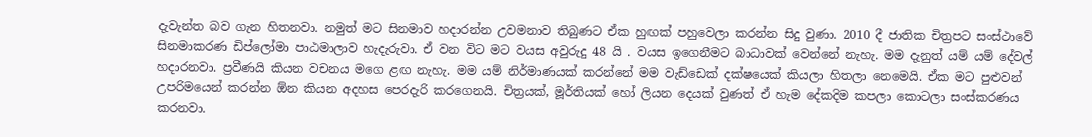දැවැන්ත බව ගැන හිතනවා. නමුත් මට සිනමාව හදාරන්න උවමනාව තිබුණට ඒක හුඟක් පහුවෙලා කරන්න සිදු වුණා. 2010 දී ජාතික චිත්‍රපට සංස්ථාවේ සිනමාකරණ ඩිප්ලෝමා පාඨමාලාව හැදැරුවා. ඒ වන විට මට වයස අවුරුදු 48 යි . වයස ඉගෙනීමට බාධාවක් වෙන්නේ නැහැ. මම දැනුත් යම් යම් දේවල් හදාරනවා. ප්‍රවීණයි කියන වචනය මගෙ ළඟ නැහැ. මම යම් නිර්මාණයක් කරන්නේ මම වැඩ්ඩෙක් දක්ෂයෙක් කියලා හිතලා නෙමෙයි. ඒක මට පුළුවන් උපරිමයෙන් කරන්න ඕන කියන අදහස පෙරදැරි කරගෙනයි. චිත්‍රයක්, මූර්තියක් හෝ ලියන දෙයක් වුණත් ඒ හැම දේකදිම කපලා කොටලා සංස්කරණය කරනවා.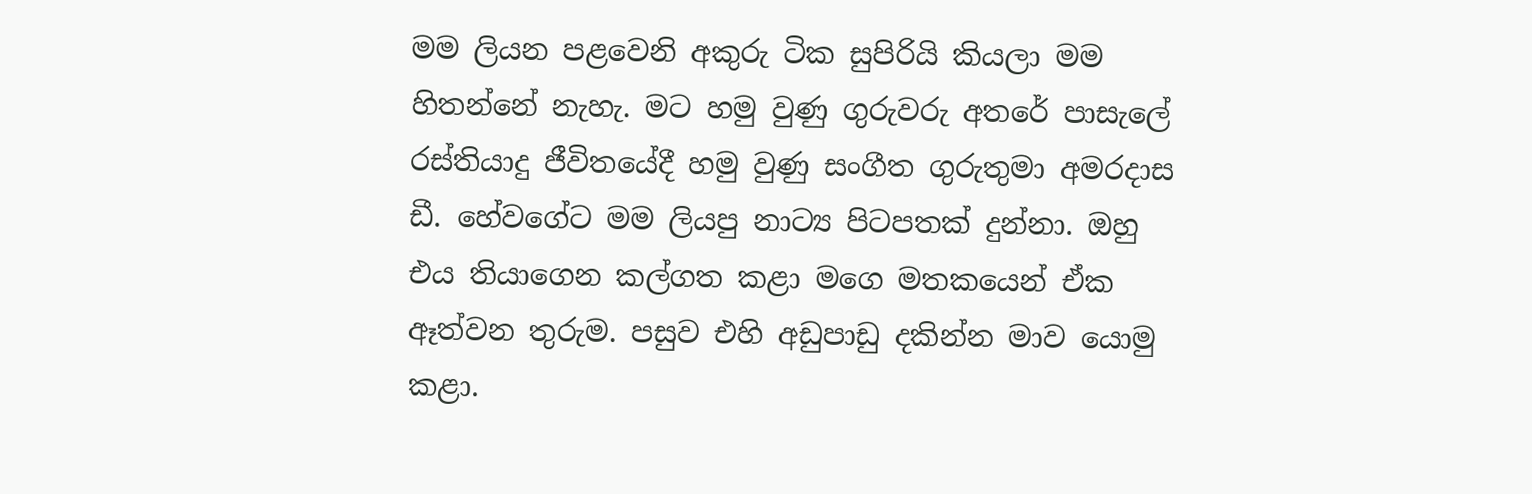මම ලියන පළවෙනි අකුරු ටික සුපිරියි කියලා මම හිතන්නේ නැහැ. මට හමු වුණු ගුරුවරු අතරේ පාසැලේ රස්තියාදු ජීවිතයේදී හමු වුණු සංගීත ගුරුතුමා අමරදාස ඩී. හේවගේට මම ලියපු නාට්‍ය පිටපතක් දුන්නා. ඔහු එය තියාගෙන කල්ගත කළා මගෙ මතකයෙන් ඒක ඈත්වන තුරුම. පසුව එහි අඩුපාඩු දකින්න මාව යොමු කළා.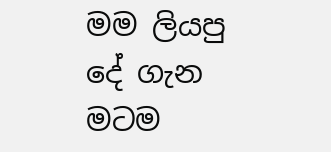මම ලියපු දේ ගැන මටම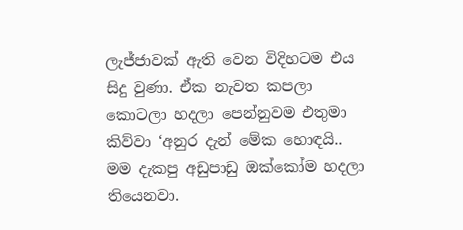ලැජ්ජාවක් ඇති වෙන විදිහටම එය සිදු වුණා. ඒක නැවත කපලා කොටලා හදලා පෙන්නුවම එතුමා කිව්වා ‘අනුර දැන් මේක හොඳයි.. මම දැකපු අඩුපාඩු ඔක්කෝම හදලා තියෙනවා.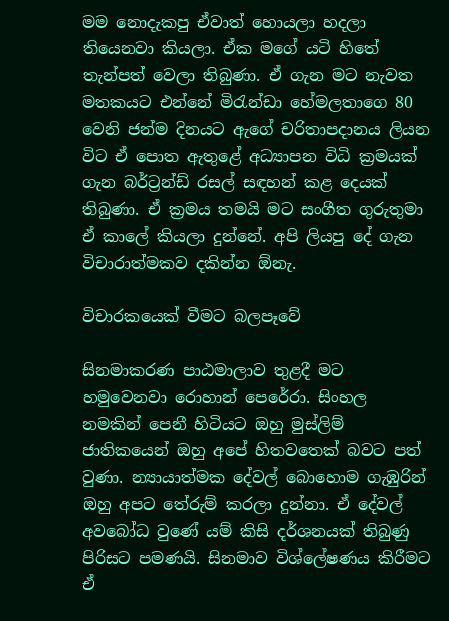මම නොදැකපු ඒවාත් හොයලා හදලා තියෙනවා කියලා. ඒක මගේ යටි හිතේ තැන්පත් වෙලා තිබුණා. ඒ ගැන මට නැවත මතකයට එන්නේ මිරැන්ඩා හේමලතාගෙ 80 වෙනි ජන්ම දිනයට ඇගේ චරිතාපදානය ලියන විට ඒ පොත ඇතුළේ අධ්‍යාපන විධි ක්‍රමයක් ගැන බර්ට්‍රන්ඩ් රසල් සඳහන් කළ දෙයක් තිබුණා. ඒ ක්‍රමය තමයි මට සංගීත ගුරුතුමා ඒ කාලේ කියලා දුන්නේ. අපි ලියපු දේ ගැන විචාරාත්මකව දකින්න ඕනැ.

විචාරකයෙක් වීමට බලපෑවේ

සිනමාකරණ පාඨමාලාව තුළදී මට හමුවෙනවා රොහාන් පෙරේරා. සිංහල නමකින් පෙනී හිටියට ඔහු මුස්ලිම් ජාතිකයෙන් ඔහු අපේ හිතවතෙක් බවට පත් වුණා. න්‍යායාත්මක දේවල් බොහොම ගැඹුරින් ඔහු අපට තේරුම් කරලා දුන්නා. ඒ දේවල් අවබෝධ වුණේ යම් කිසි දර්ශනයක් තිබුණු පිරිසට පමණයි. සිනමාව විශ්ලේෂණය කිරීමට ඒ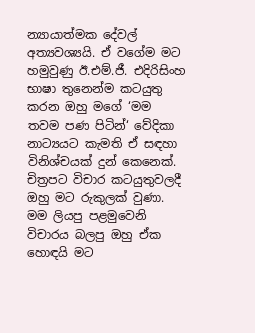න්‍යායාත්මක දේවල් අත්‍යවශ්‍යයි. ඒ වගේම මට හමුවුණු ඊ.එම්.ජී. එදිරිසිංහ භාෂා තුනෙන්ම කටයුතු කරන ඔහු මගේ ‘මම තවම පණ පිටින්‘ වේදිකා නාට්‍යයට කැමති ඒ සඳහා විනිශ්චයක් දුන් කෙනෙක්. චිත්‍රපට විචාර කටයුතුවලදී ඔහු මට රුකුලක් වුණා. මම ලියපු පළමුවෙනි විචාරය බලපු ඔහු ඒක හොඳයි මට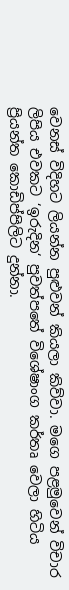වෙනස් විදිහට ලියන්න පුළුවන් කියලා කිව්වා. මගෙ පළමුවෙන් විචාර ලිපිය එවකට ‘ඉරුදින‘ පුවත්පතේ විශේෂාංග කර්තෘ වෙලා හිටිය ප්‍රියන්ත කොඩිප්පිලිට දුන්නා.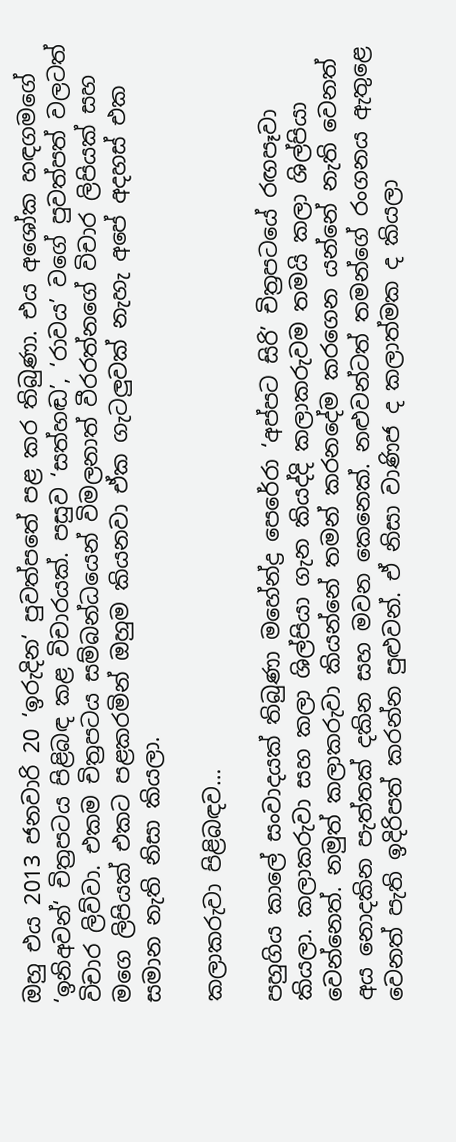ඔහු එය 2013 ජනවාරි 20 ‘ඉරුදින‘ පුවත්පතේ පළ කර තිබුණා. එය අශෝක හඳගමගේ ‘ඉනිඅවන්‘ චිත්‍රපටය පිළිබඳ කළ විචාරයක්. පසුව ‘සත්හඬ’, ‘රාවය’ වගේ පුවත්පත් වලටත් විචාර ලිව්වා. එකම චිත්‍රපටය සම්බන්ධයෙන් විමලනාත් වීරරත්නගේ විචාර ලිපියක් සහ මගෙ ලිපියක් එකට පළකරමින් ඔහුම කියනවා ඒක ගැටලුවක් නැහැ අපේ අදහස් එක සමාන නැති නිසා කියලා.

කලාකරුවා පිළිබඳව…

පහුගිය කාලේ සංවාදයක් තිබුණා මහේන්ද්‍ර පෙරේරා ‘අප්පට සිරි’ චිත්‍රපටයේ රඟපෑවා කියලා. කලාකරුවා සහ කලා ශිල්පියා ගැන කියද්දි කලාකරුවම තමයි කලා ශිල්පියා වෙන්නෙත්. නමුත් කලාකරුවා කියන්නේ තමන් කරනදේම කරගෙන යන්නේ නැති වෙනත් අය නොදකින පැත්තක් දකින සහ මවන කෙනෙක්. නළුවන්ටත් තමන්ගේ රංගනය ඇතුළෙ වෙනත් පැති ඉදිරිපත් කරන්න පුළුවන්. ඒ නිසා වාණිජ ද කලාත්මක ද කියලා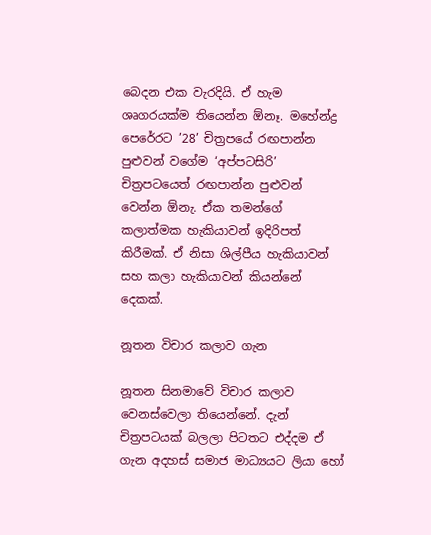බෙදන එක වැරදියි. ඒ හැම ශෘගරයක්ම තියෙන්න ඕනෑ. මහේන්ද්‍ර පෙරේරට ’28’ චිත්‍රපයේ රඟපාන්න පුළුවන් වගේම ‘අප්පටසිරි’ චිත්‍රපටයෙත් රඟපාන්න පුළුවන් වෙන්න ඕනැ. ඒක තමන්ගේ කලාත්මක හැකියාවන් ඉදිරිපත් කිරීමක්. ඒ නිසා ශිල්පීය හැකියාවන් සහ කලා හැකියාවන් කියන්නේ දෙකක්.

නූතන විචාර කලාව ගැන

නූතන සිනමාවේ විචාර කලාව වෙනස්වෙලා තියෙන්නේ. දැන් චිත්‍රපටයක් බලලා පිටතට එද්දම ඒ ගැන අදහස් සමාජ මාධ්‍යයට ලියා හෝ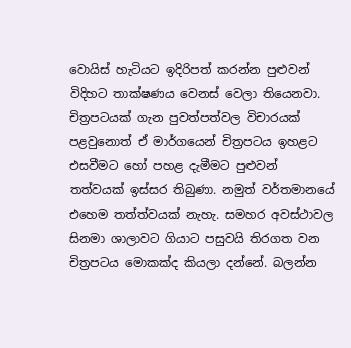වොයිස් හැටියට ඉදිරිපත් කරන්න පුළුවන් විදිහට තාක්ෂණය වෙනස් වෙලා තියෙනවා. චිත්‍රපටයක් ගැන පුවත්පත්වල විචාරයක් පළවුනොත් ඒ මාර්ගයෙන් චිත්‍රපටය ඉහළට එසවීමට හෝ පහළ දැමීමට පුළුවන් තත්වයක් ඉස්සර තිබුණා. නමුත් වර්තමානයේ එහෙම තත්ත්වයක් නැහැ. සමහර අවස්ථාවල සිනමා ශාලාවට ගියාට පසුවයි තිරගත වන චිත්‍රපටය මොකක්ද කියලා දන්නේ. බලන්න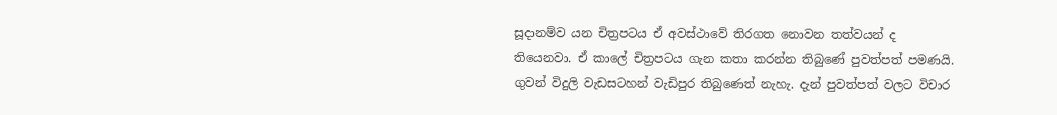සූදානම්ව යන චිත්‍රපටය ඒ අවස්ථාවේ තිරගත නොවන තත්වයන් ද තියෙනවා. ඒ කාලේ චිත්‍රපටය ගැන කතා කරන්න තිබුණේ පුවත්පත් පමණයි. ගුවන් විදුලි වැඩසටහන් වැඩිපුර තිබුණෙත් නැහැ. දැන් පුවත්පත් වලට විචාර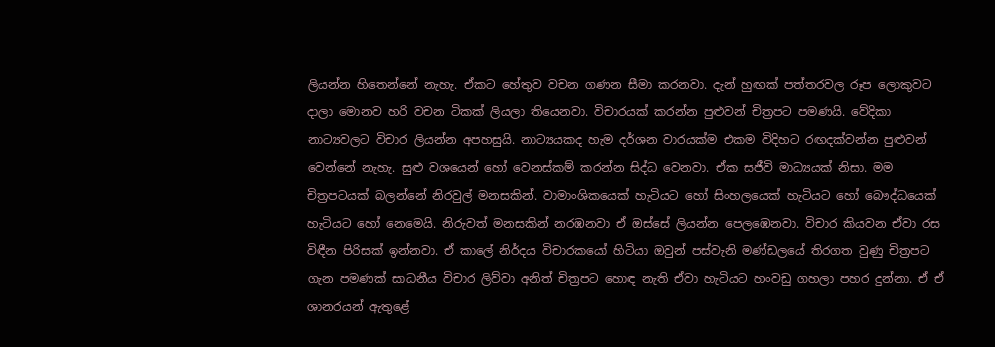ලියන්න හිතෙන්නේ නැහැ. ඒකට හේතුව වචන ගණන සීමා කරනවා. දැන් හුඟක් පත්තරවල රූප ලොකුවට දාලා මොනව හරි වචන ටිකක් ලියලා තියෙනවා. විචාරයක් කරන්න පුළුවන් චිත්‍රපට පමණයි. වේදිකා නාට්‍යවලට විචාර ලියන්න අපහසුයි. නාට්‍යයකද හැම දර්ශන වාරයක්ම එකම විදිහට රඟදක්වන්න පුළුවන් වෙන්නේ නැහැ. සුළු වශයෙන් හෝ වෙනස්කම් කරන්න සිද්ධ වෙනවා. ඒක සජීවි මාධ්‍යයක් නිසා. මම චිත්‍රපටයක් බලන්නේ නිරවුල් මනසකින්. වාමාංශිකයෙක් හැටියට හෝ සිංහලයෙක් හැටියට හෝ බෞද්ධයෙක් හැටියට හෝ නෙමෙයි. නිරුවත් මනසකින් නරඹනවා ඒ ඔස්සේ ලියන්න පෙලඹෙනවා. විචාර කියවන ඒවා රස විඳීන පිරිසක් ඉන්නවා. ඒ කාලේ නිර්දය විචාරකයෝ හිටියා ඔවුන් පස්වැනි මණ්ඩලයේ තිරගත වුණු චිත්‍රපට ගැන පමණක් සාධනීය විචාර ලිව්වා අනිත් චිත්‍රපට හොඳ නැති ඒවා හැටියට හංවඩු ගහලා පහර දුන්නා. ඒ ඒ ශානරයන් ඇතුළේ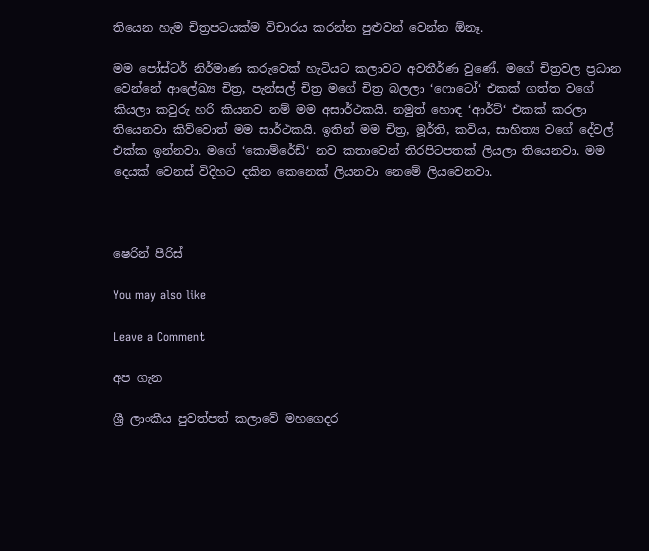තියෙන හැම චිත්‍රපටයක්ම විචාරය කරන්න පුළුවන් වෙන්න ඕනෑ.

මම පෝස්ටර් නිර්මාණ කරුවෙක් හැටියට කලාවට අවතීර්ණ වුණේ. මගේ චිත්‍රවල ප්‍රධාන වෙන්නේ ආලේඛ්‍ය චිත්‍ර, පැන්සල් චිත්‍ර මගේ චිත්‍ර බලලා ‘ෆොටෝ‘ එකක් ගත්ත වගේ කියලා කවුරු හරි කියනව නම් මම අසාර්ථකයි. නමුත් හොඳ ‘ආර්ට්‘ එකක් කරලා තියෙනවා කිව්වොත් මම සාර්ථකයි. ඉතින් මම චිත්‍ර, මූර්ති, කවිය, සාහිත්‍ය වගේ දේවල් එක්ක ඉන්නවා. මගේ ‘කොම්රේඩ්‘ නව කතාවෙන් තිරපිටපතක් ලියලා තියෙනවා. මම දෙයක් වෙනස් විදිහට දකින කෙනෙක් ලියනවා නෙමේ ලියවෙනවා.



ෂෙරින් පීරිස්

You may also like

Leave a Comment

අප ගැන

ශ්‍රී ලාංකීය පුවත්පත් කලාවේ මහගෙදර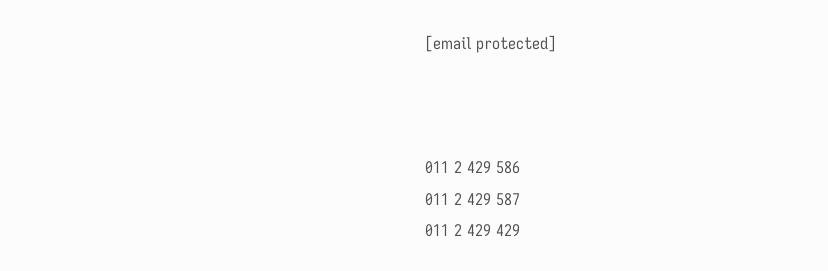[email protected]



011 2 429 586
011 2 429 587
011 2 429 429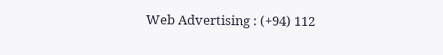Web Advertising : (+94) 112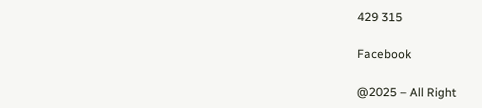429 315

Facebook

@2025 – All Right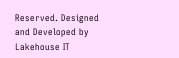Reserved. Designed and Developed by Lakehouse IT